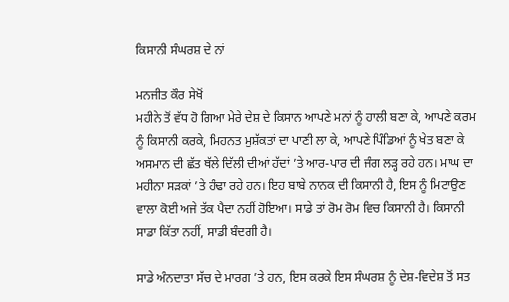ਕਿਸਾਨੀ ਸੰਘਰਸ਼ ਦੇ ਨਾਂ

ਮਨਜੀਤ ਕੌਰ ਸੇਖੋਂ
ਮਹੀਨੇ ਤੋਂ ਵੱਧ ਹੋ ਗਿਆ ਮੇਰੇ ਦੇਸ਼ ਦੇ ਕਿਸਾਨ ਆਪਣੇ ਮਨਾਂ ਨੂੰ ਹਾਲੀ ਬਣਾ ਕੇ, ਆਪਣੇ ਕਰਮ ਨੂੰ ਕਿਸਾਨੀ ਕਰਕੇ, ਮਿਹਨਤ ਮੁਸ਼ੱਕਤਾਂ ਦਾ ਪਾਣੀ ਲਾ ਕੇ, ਆਪਣੇ ਪਿੰਡਿਆਂ ਨੂੰ ਖੇਤ ਬਣਾ ਕੇ ਅਸਮਾਨ ਦੀ ਛੱਤ ਥੱਲੇ ਦਿੱਲੀ ਦੀਆਂ ਹੱਦਾਂ ’ਤੇ ਆਰ-ਪਾਰ ਦੀ ਜੰਗ ਲੜ੍ਹ ਰਹੇ ਹਨ। ਮਾਘ ਦਾ ਮਹੀਨਾ ਸੜਕਾਂ ’ਤੇ ਹੰਢਾ ਰਹੇ ਹਨ। ਇਹ ਬਾਬੇ ਨਾਨਕ ਦੀ ਕਿਸਾਨੀ ਹੈ, ਇਸ ਨੂੰ ਮਿਟਾਉਣ ਵਾਲਾ ਕੋਈ ਅਜੇ ਤੱਕ ਪੈਦਾ ਨਹੀਂ ਹੋਇਆ। ਸਾਡੇ ਤਾਂ ਰੋਮ ਰੋਮ ਵਿਚ ਕਿਸਾਨੀ ਹੈ। ਕਿਸਾਨੀ ਸਾਡਾ ਕਿੱਤਾ ਨਹੀਂ, ਸਾਡੀ ਬੰਦਗੀ ਹੈ।

ਸਾਡੇ ਅੰਨਦਾਤਾ ਸੱਚ ਦੇ ਮਾਰਗ ’ਤੇ ਹਨ, ਇਸ ਕਰਕੇ ਇਸ ਸੰਘਰਸ਼ ਨੂੰ ਦੇਸ਼-ਵਿਦੇਸ਼ ਤੋਂ ਸਤ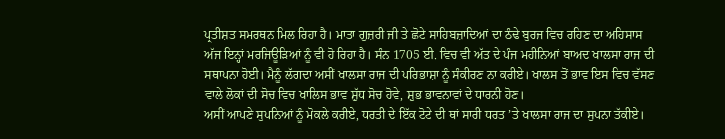ਪ੍ਰਤੀਸ਼ਤ ਸਮਰਥਨ ਮਿਲ ਰਿਹਾ ਹੈ। ਮਾਤਾ ਗੁਜ਼ਰੀ ਜੀ ਤੇ ਛੋਟੇ ਸਾਹਿਬਜ਼ਾਦਿਆਂ ਦਾ ਠੰਢੇ ਬੁਰਜ ਵਿਚ ਰਹਿਣ ਦਾ ਅਹਿਸਾਸ ਅੱਜ ਇਨ੍ਹਾਂ ਮਰਜਿਊੜਿਆਂ ਨੂੰ ਵੀ ਹੋ ਰਿਹਾ ਹੈ। ਸੰਨ 1705 ਈ. ਵਿਚ ਵੀ ਅੱਤ ਦੇ ਪੰਜ ਮਹੀਨਿਆਂ ਬਾਅਦ ਖਾਲਸਾ ਰਾਜ ਦੀ ਸਥਾਪਨਾ ਹੋਈ। ਮੈਨੂੰ ਲੱਗਦਾ ਅਸੀਂ ਖਾਲਸਾ ਰਾਜ ਦੀ ਪਰਿਭਾਸ਼ਾ ਨੂੰ ਸੰਕੀਰਣ ਨਾ ਕਰੀਏ। ਖਾਲਸ ਤੋਂ ਭਾਵ ਇਸ ਵਿਚ ਵੱਸਣ ਵਾਲੇ ਲੋਕਾਂ ਦੀ ਸੋਚ ਵਿਚ ਖਾਲਿਸ ਭਾਵ ਸ਼ੁੱਧ ਸੋਚ ਹੋਵੇ, ਸ਼ੁਭ ਭਾਵਨਾਵਾਂ ਦੇ ਧਾਰਨੀ ਹੋਣ।
ਅਸੀਂ ਆਪਣੇ ਸੁਪਨਿਆਂ ਨੂੰ ਮੋਕਲੇ ਕਰੀਏ, ਧਰਤੀ ਦੇ ਇੱਕ ਟੋਟੇ ਦੀ ਥਾਂ ਸਾਰੀ ਧਰਤ ’ਤੇ ਖਾਲਸਾ ਰਾਜ ਦਾ ਸੁਪਨਾ ਤੱਕੀਏ।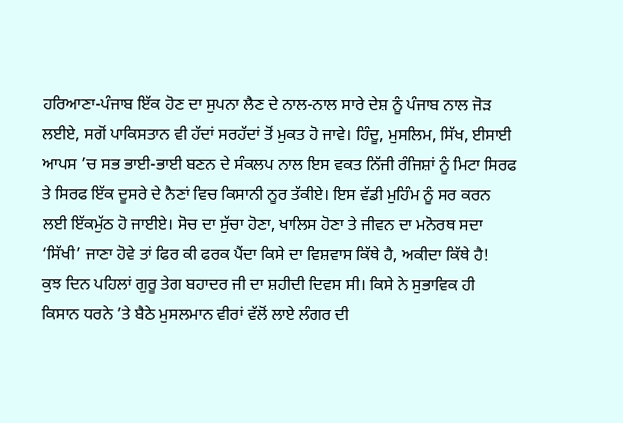ਹਰਿਆਣਾ-ਪੰਜਾਬ ਇੱਕ ਹੋਣ ਦਾ ਸੁਪਨਾ ਲੈਣ ਦੇ ਨਾਲ-ਨਾਲ ਸਾਰੇ ਦੇਸ਼ ਨੂੰ ਪੰਜਾਬ ਨਾਲ ਜੋੜ ਲਈਏ, ਸਗੋਂ ਪਾਕਿਸਤਾਨ ਵੀ ਹੱਦਾਂ ਸਰਹੱਦਾਂ ਤੋਂ ਮੁਕਤ ਹੋ ਜਾਵੇ। ਹਿੰਦੂ, ਮੁਸਲਿਮ, ਸਿੱਖ, ਈਸਾਈ ਆਪਸ ’ਚ ਸਭ ਭਾਈ-ਭਾਈ ਬਣਨ ਦੇ ਸੰਕਲਪ ਨਾਲ ਇਸ ਵਕਤ ਨਿੱਜੀ ਰੰਜਿਸ਼ਾਂ ਨੂੰ ਮਿਟਾ ਸਿਰਫ ਤੇ ਸਿਰਫ ਇੱਕ ਦੂਸਰੇ ਦੇ ਨੈਣਾਂ ਵਿਚ ਕਿਸਾਨੀ ਨੂਰ ਤੱਕੀਏ। ਇਸ ਵੱਡੀ ਮੁਹਿੰਮ ਨੂੰ ਸਰ ਕਰਨ ਲਈ ਇੱਕਮੁੱਠ ਹੋ ਜਾਈਏ। ਸੋਚ ਦਾ ਸੁੱਚਾ ਹੋਣਾ, ਖਾਲਿਸ ਹੋਣਾ ਤੇ ਜੀਵਨ ਦਾ ਮਨੋਰਥ ਸਦਾ ‘ਸਿੱਖੀ’ ਜਾਣਾ ਹੋਵੇ ਤਾਂ ਫਿਰ ਕੀ ਫਰਕ ਪੈਂਦਾ ਕਿਸੇ ਦਾ ਵਿਸ਼ਵਾਸ ਕਿੱਥੇ ਹੈ, ਅਕੀਦਾ ਕਿੱਥੇ ਹੈ!
ਕੁਝ ਦਿਨ ਪਹਿਲਾਂ ਗੁਰੂ ਤੇਗ ਬਹਾਦਰ ਜੀ ਦਾ ਸ਼ਹੀਦੀ ਦਿਵਸ ਸੀ। ਕਿਸੇ ਨੇ ਸੁਭਾਵਿਕ ਹੀ ਕਿਸਾਨ ਧਰਨੇ ’ਤੇ ਬੈਠੇ ਮੁਸਲਮਾਨ ਵੀਰਾਂ ਵੱਲੋਂ ਲਾਏ ਲੰਗਰ ਦੀ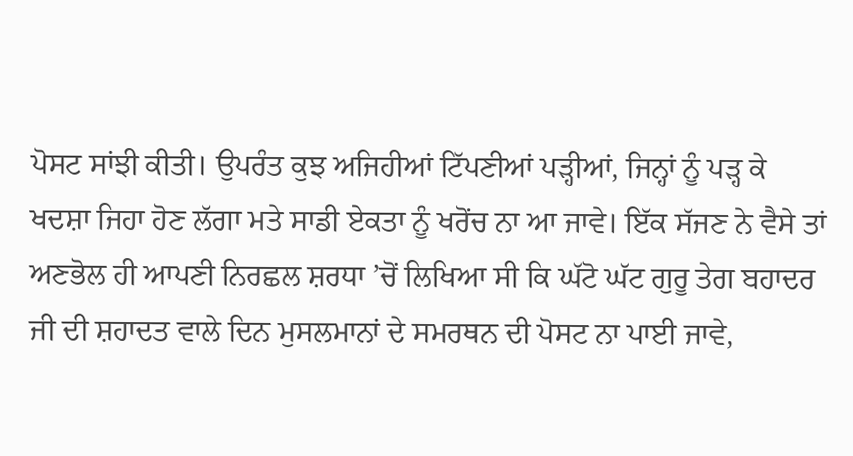ਪੋਸਟ ਸਾਂਝੀ ਕੀਤੀ। ਉਪਰੰਤ ਕੁਝ ਅਜਿਹੀਆਂ ਟਿੱਪਣੀਆਂ ਪੜ੍ਹੀਆਂ, ਜਿਨ੍ਹਾਂ ਨੂੰ ਪੜ੍ਹ ਕੇ ਖਦਸ਼ਾ ਜਿਹਾ ਹੋਣ ਲੱਗਾ ਮਤੇ ਸਾਡੀ ਏਕਤਾ ਨੂੰ ਖਰੋਂਚ ਨਾ ਆ ਜਾਵੇ। ਇੱਕ ਸੱਜਣ ਨੇ ਵੈਸੇ ਤਾਂ ਅਣਭੋਲ ਹੀ ਆਪਣੀ ਨਿਰਛਲ ਸ਼ਰਧਾ ’ਚੋਂ ਲਿਖਿਆ ਸੀ ਕਿ ਘੱਟੋ ਘੱਟ ਗੁਰੂ ਤੇਗ ਬਹਾਦਰ ਜੀ ਦੀ ਸ਼ਹਾਦਤ ਵਾਲੇ ਦਿਨ ਮੁਸਲਮਾਨਾਂ ਦੇ ਸਮਰਥਨ ਦੀ ਪੋਸਟ ਨਾ ਪਾਈ ਜਾਵੇ,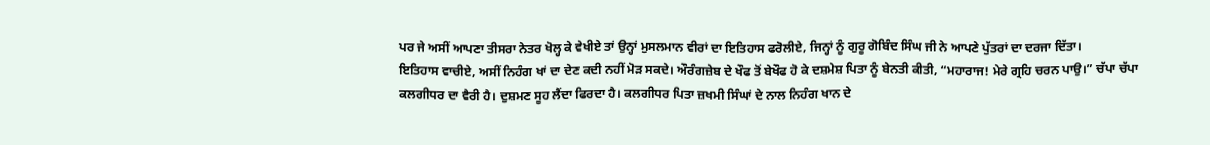ਪਰ ਜੇ ਅਸੀਂ ਆਪਣਾ ਤੀਸਰਾ ਨੇਤਰ ਖੋਲ੍ਹ ਕੇ ਵੇਖੀਏ ਤਾਂ ਉਨ੍ਹਾਂ ਮੁਸਲਮਾਨ ਵੀਰਾਂ ਦਾ ਇਤਿਹਾਸ ਫਰੋਲੀਏ, ਜਿਨ੍ਹਾਂ ਨੂੰ ਗੁਰੂ ਗੋਬਿੰਦ ਸਿੰਘ ਜੀ ਨੇ ਆਪਣੇ ਪੁੱਤਰਾਂ ਦਾ ਦਰਜਾ ਦਿੱਤਾ।
ਇਤਿਹਾਸ ਵਾਚੀਏ, ਅਸੀਂ ਨਿਹੰਗ ਖਾਂ ਦਾ ਦੇਣ ਕਦੀ ਨਹੀਂ ਮੋੜ ਸਕਦੇ। ਔਰੰਗਜ਼ੇਬ ਦੇ ਖੌਫ ਤੋਂ ਬੇਖੌਫ ਹੋ ਕੇ ਦਸ਼ਮੇਸ਼ ਪਿਤਾ ਨੂੰ ਬੇਨਤੀ ਕੀਤੀ, “ਮਹਾਰਾਜ! ਮੇਰੇ ਗ੍ਰਹਿ ਚਰਨ ਪਾਉ।” ਚੱਪਾ ਚੱਪਾ ਕਲਗੀਧਰ ਦਾ ਵੈਰੀ ਹੈ। ਦੁਸ਼ਮਣ ਸੂਹ ਲੈਂਦਾ ਫਿਰਦਾ ਹੈ। ਕਲਗੀਧਰ ਪਿਤਾ ਜ਼ਖਮੀ ਸਿੰਘਾਂ ਦੇ ਨਾਲ ਨਿਹੰਗ ਖਾਨ ਦੇ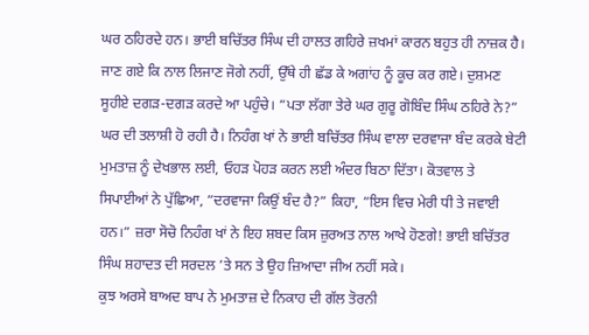ਘਰ ਠਹਿਰਦੇ ਹਨ। ਭਾਈ ਬਚਿੱਤਰ ਸਿੰਘ ਦੀ ਹਾਲਤ ਗਹਿਰੇ ਜ਼ਖਮਾਂ ਕਾਰਨ ਬਹੁਤ ਹੀ ਨਾਜ਼ਕ ਹੈ। ਜਾਣ ਗਏ ਕਿ ਨਾਲ ਲਿਜਾਣ ਜੋਗੇ ਨਹੀਂ, ਉੱਥੇ ਹੀ ਛੱਡ ਕੇ ਅਗਾਂਹ ਨੂੰ ਕੂਚ ਕਰ ਗਏ। ਦੁਸ਼ਮਣ ਸੂਹੀਏ ਦਗੜ-ਦਗੜ ਕਰਦੇ ਆ ਪਹੁੰਚੇ। “ਪਤਾ ਲੱਗਾ ਤੇਰੇ ਘਰ ਗੁਰੂ ਗੋਬਿੰਦ ਸਿੰਘ ਠਹਿਰੇ ਨੇ?” ਘਰ ਦੀ ਤਲਾਸ਼ੀ ਹੋ ਰਹੀ ਹੈ। ਨਿਹੰਗ ਖਾਂ ਨੇ ਭਾਈ ਬਚਿੱਤਰ ਸਿੰਘ ਵਾਲਾ ਦਰਵਾਜਾ ਬੰਦ ਕਰਕੇ ਬੇਟੀ ਮੁਮਤਾਜ਼ ਨੂੰ ਦੇਖਭਾਲ ਲਈ, ਓਹੜ ਪੋਹੜ ਕਰਨ ਲਈ ਅੰਦਰ ਬਿਠਾ ਦਿੱਤਾ। ਕੋਤਵਾਲ ਤੇ ਸਿਪਾਈਆਂ ਨੇ ਪੁੱਛਿਆ, “ਦਰਵਾਜਾ ਕਿਉਂ ਬੰਦ ਹੈ?” ਕਿਹਾ, “ਇਸ ਵਿਚ ਮੇਰੀ ਧੀ ਤੇ ਜਵਾਈ ਹਨ।” ਜ਼ਰਾ ਸੋਚੋ ਨਿਹੰਗ ਖਾਂ ਨੇ ਇਹ ਸ਼ਬਦ ਕਿਸ ਜ਼ੁਰਅਤ ਨਾਲ ਆਖੇ ਹੋਣਗੇ! ਭਾਈ ਬਚਿੱਤਰ ਸਿੰਘ ਸ਼ਹਾਦਤ ਦੀ ਸਰਦਲ ’ਤੇ ਸਨ ਤੇ ਉਹ ਜ਼ਿਆਦਾ ਜੀਅ ਨਹੀਂ ਸਕੇ।
ਕੁਝ ਅਰਸੇ ਬਾਅਦ ਬਾਪ ਨੇ ਮੁਮਤਾਜ਼ ਦੇ ਨਿਕਾਹ ਦੀ ਗੱਲ ਤੋਰਨੀ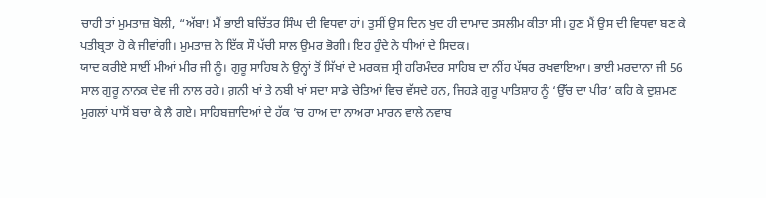ਚਾਹੀ ਤਾਂ ਮੁਮਤਾਜ਼ ਬੋਲੀ, “ਅੱਬਾ! ਮੈਂ ਭਾਈ ਬਚਿੱਤਰ ਸਿੰਘ ਦੀ ਵਿਧਵਾ ਹਾਂ। ਤੁਸੀਂ ਉਸ ਦਿਨ ਖੁਦ ਹੀ ਦਾਮਾਦ ਤਸਲੀਮ ਕੀਤਾ ਸੀ। ਹੁਣ ਮੈਂ ਉਸ ਦੀ ਵਿਧਵਾ ਬਣ ਕੇ ਪਤੀਬ੍ਰਤਾ ਹੋ ਕੇ ਜੀਵਾਂਗੀ। ਮੁਮਤਾਜ਼ ਨੇ ਇੱਕ ਸੌ ਪੱਚੀ ਸਾਲ ਉਮਰ ਭੋਗੀ। ਇਹ ਹੁੰਦੇ ਨੇ ਧੀਆਂ ਦੇ ਸਿਦਕ।
ਯਾਦ ਕਰੀਏ ਸਾਈਂ ਮੀਆਂ ਮੀਰ ਜੀ ਨੂੰ। ਗੁਰੂ ਸਾਹਿਬ ਨੇ ਉਨ੍ਹਾਂ ਤੋਂ ਸਿੱਖਾਂ ਦੇ ਮਰਕਜ਼ ਸ੍ਰੀ ਹਰਿਮੰਦਰ ਸਾਹਿਬ ਦਾ ਨੀਂਹ ਪੱਥਰ ਰਖਵਾਇਆ। ਭਾਈ ਮਰਦਾਨਾ ਜੀ 56 ਸਾਲ ਗੁਰੂ ਨਾਨਕ ਦੇਵ ਜੀ ਨਾਲ ਰਹੇ। ਗ਼ਨੀ ਖਾਂ ਤੇ ਨਬੀ ਖਾਂ ਸਦਾ ਸਾਡੇ ਚੇਤਿਆਂ ਵਿਚ ਵੱਸਦੇ ਹਨ, ਜਿਹੜੇ ਗੁਰੂ ਪਾਤਿਸ਼ਾਹ ਨੂੰ ‘ਉੱਚ ਦਾ ਪੀਰ’ ਕਹਿ ਕੇ ਦੁਸ਼ਮਣ ਮੁਗਲਾਂ ਪਾਸੋਂ ਬਚਾ ਕੇ ਲੈ ਗਏ। ਸਾਹਿਬਜ਼ਾਦਿਆਂ ਦੇ ਹੱਕ ’ਚ ਹਾਅ ਦਾ ਨਾਅਰਾ ਮਾਰਨ ਵਾਲੇ ਨਵਾਬ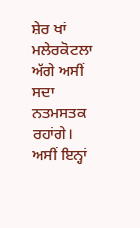ਸ਼ੇਰ ਖਾਂ ਮਲੇਰਕੋਟਲਾ ਅੱਗੇ ਅਸੀਂ ਸਦਾ ਨਤਮਸਤਕ ਰਹਾਂਗੇ।
ਅਸੀਂ ਇਨ੍ਹਾਂ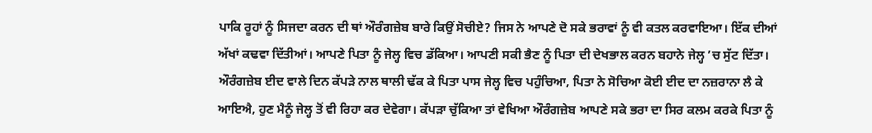ਪਾਕਿ ਰੂਹਾਂ ਨੂੰ ਸਿਜਦਾ ਕਰਨ ਦੀ ਥਾਂ ਔਰੰਗਜ਼ੇਬ ਬਾਰੇ ਕਿਉਂ ਸੋਚੀਏ? ਜਿਸ ਨੇ ਆਪਣੇ ਦੋ ਸਕੇ ਭਰਾਵਾਂ ਨੂੰ ਵੀ ਕਤਲ ਕਰਵਾਇਆ। ਇੱਕ ਦੀਆਂ ਅੱਖਾਂ ਕਢਵਾ ਦਿੱਤੀਆਂ। ਆਪਣੇ ਪਿਤਾ ਨੂੰ ਜੇਲ੍ਹ ਵਿਚ ਡੱਕਿਆ। ਆਪਣੀ ਸਕੀ ਭੈਣ ਨੂੰ ਪਿਤਾ ਦੀ ਦੇਖਭਾਲ ਕਰਨ ਬਹਾਨੇ ਜੇਲ੍ਹ ’ਚ ਸੁੱਟ ਦਿੱਤਾ। ਔਰੰਗਜ਼ੇਬ ਈਦ ਵਾਲੇ ਦਿਨ ਕੱਪੜੇ ਨਾਲ ਥਾਲੀ ਢੱਕ ਕੇ ਪਿਤਾ ਪਾਸ ਜੇਲ੍ਹ ਵਿਚ ਪਹੁੰਚਿਆ, ਪਿਤਾ ਨੇ ਸੋਚਿਆ ਕੋਈ ਈਦ ਦਾ ਨਜ਼ਰਾਨਾ ਲੈ ਕੇ ਆਇਐ, ਹੁਣ ਮੈਨੂੰ ਜੇਲ੍ਹ ਤੋਂ ਵੀ ਰਿਹਾ ਕਰ ਦੇਵੇਗਾ। ਕੱਪੜਾ ਚੁੱਕਿਆ ਤਾਂ ਵੇਖਿਆ ਔਰੰਗਜ਼ੇਬ ਆਪਣੇ ਸਕੇ ਭਰਾ ਦਾ ਸਿਰ ਕਲਮ ਕਰਕੇ ਪਿਤਾ ਨੂੰ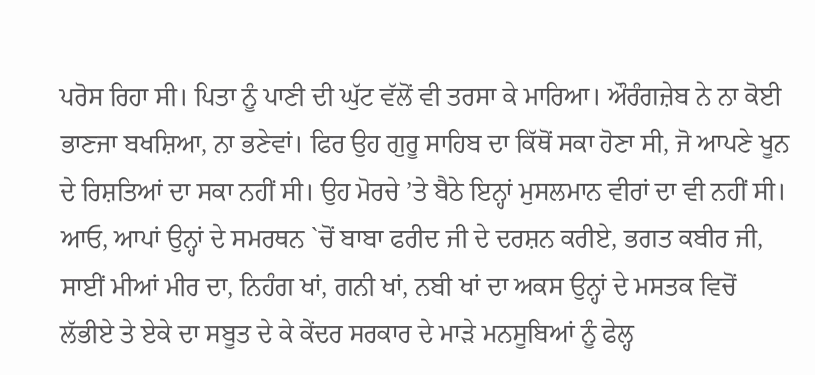ਪਰੋਸ ਰਿਹਾ ਸੀ। ਪਿਤਾ ਨੂੰ ਪਾਣੀ ਦੀ ਘੁੱਟ ਵੱਲੋਂ ਵੀ ਤਰਸਾ ਕੇ ਮਾਰਿਆ। ਔਰੰਗਜ਼ੇਬ ਨੇ ਨਾ ਕੋਈ ਭਾਣਜਾ ਬਖਸ਼ਿਆ, ਨਾ ਭਣੇਵਾਂ। ਫਿਰ ਉਹ ਗੁਰੂ ਸਾਹਿਬ ਦਾ ਕਿੱਥੋਂ ਸਕਾ ਹੋਣਾ ਸੀ, ਜੋ ਆਪਣੇ ਖੂਨ ਦੇ ਰਿਸ਼ਤਿਆਂ ਦਾ ਸਕਾ ਨਹੀਂ ਸੀ। ਉਹ ਮੋਰਚੇ ’ਤੇ ਬੈਠੇ ਇਨ੍ਹਾਂ ਮੁਸਲਮਾਨ ਵੀਰਾਂ ਦਾ ਵੀ ਨਹੀਂ ਸੀ।
ਆਓ, ਆਪਾਂ ਉਨ੍ਹਾਂ ਦੇ ਸਮਰਥਨ `ਚੋਂ ਬਾਬਾ ਫਰੀਦ ਜੀ ਦੇ ਦਰਸ਼ਨ ਕਰੀਏ, ਭਗਤ ਕਬੀਰ ਜੀ, ਸਾਈਂ ਮੀਆਂ ਮੀਰ ਦਾ, ਨਿਹੰਗ ਖਾਂ, ਗਨੀ ਖਾਂ, ਨਬੀ ਖਾਂ ਦਾ ਅਕਸ ਉਨ੍ਹਾਂ ਦੇ ਮਸਤਕ ਵਿਚੋਂ ਲੱਭੀਏ ਤੇ ਏਕੇ ਦਾ ਸਬੂਤ ਦੇ ਕੇ ਕੇਂਦਰ ਸਰਕਾਰ ਦੇ ਮਾੜੇ ਮਨਸੂਬਿਆਂ ਨੂੰ ਫੇਲ੍ਹ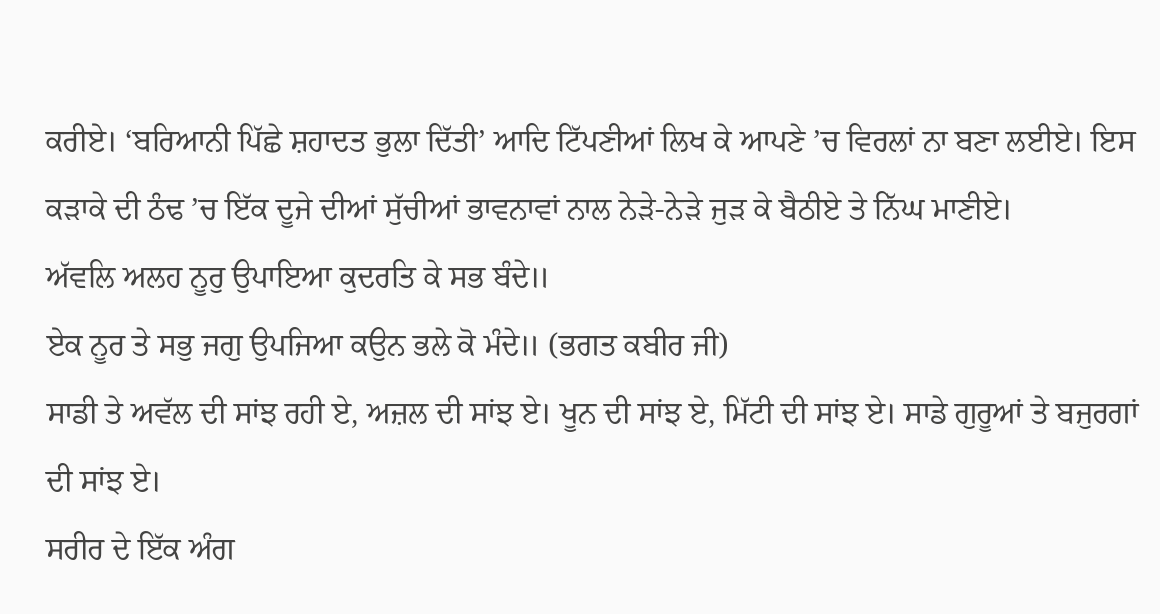ਕਰੀਏ। ‘ਬਰਿਆਨੀ ਪਿੱਛੇ ਸ਼ਹਾਦਤ ਭੁਲਾ ਦਿੱਤੀ’ ਆਦਿ ਟਿੱਪਣੀਆਂ ਲਿਖ ਕੇ ਆਪਣੇ ’ਚ ਵਿਰਲਾਂ ਨਾ ਬਣਾ ਲਈਏ। ਇਸ ਕੜਾਕੇ ਦੀ ਠੰਢ ’ਚ ਇੱਕ ਦੂਜੇ ਦੀਆਂ ਸੁੱਚੀਆਂ ਭਾਵਨਾਵਾਂ ਨਾਲ ਨੇੜੇ-ਨੇੜੇ ਜੁੜ ਕੇ ਬੈਠੀਏ ਤੇ ਨਿੱਘ ਮਾਣੀਏ।
ਅੱਵਲਿ ਅਲਹ ਨੂਰੁ ਉਪਾਇਆ ਕੁਦਰਤਿ ਕੇ ਸਭ ਬੰਦੇ॥
ਏਕ ਨੂਰ ਤੇ ਸਭੁ ਜਗੁ ਉਪਜਿਆ ਕਉਨ ਭਲੇ ਕੋ ਮੰਦੇ॥ (ਭਗਤ ਕਬੀਰ ਜੀ)
ਸਾਡੀ ਤੇ ਅਵੱਲ ਦੀ ਸਾਂਝ ਰਹੀ ਏ, ਅਜ਼ਲ ਦੀ ਸਾਂਝ ਏ। ਖੂਨ ਦੀ ਸਾਂਝ ਏ, ਮਿੱਟੀ ਦੀ ਸਾਂਝ ਏ। ਸਾਡੇ ਗੁਰੂਆਂ ਤੇ ਬਜੁਰਗਾਂ ਦੀ ਸਾਂਝ ਏ।
ਸਰੀਰ ਦੇ ਇੱਕ ਅੰਗ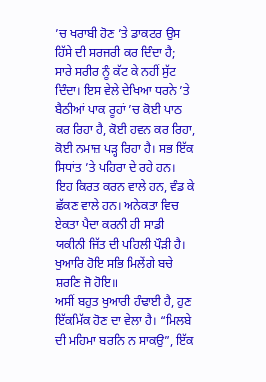’ਚ ਖਰਾਬੀ ਹੋਣ ’ਤੇ ਡਾਕਟਰ ਉਸ ਹਿੱਸੇ ਦੀ ਸਰਜਰੀ ਕਰ ਦਿੰਦਾ ਹੈ; ਸਾਰੇ ਸਰੀਰ ਨੂੰ ਕੱਟ ਕੇ ਨਹੀਂ ਸੁੱਟ ਦਿੰਦਾ। ਇਸ ਵੇਲੇ ਦੇਖਿਆ ਧਰਨੇ ’ਤੇ ਬੈਠੀਆਂ ਪਾਕ ਰੂਹਾਂ ’ਚ ਕੋਈ ਪਾਠ ਕਰ ਰਿਹਾ ਹੈ, ਕੋਈ ਹਵਨ ਕਰ ਰਿਹਾ, ਕੋਈ ਨਮਾਜ਼ ਪੜ੍ਹ ਰਿਹਾ ਹੈ। ਸਭ ਇੱਕ ਸਿਧਾਂਤ ’ਤੇ ਪਹਿਰਾ ਦੇ ਰਹੇ ਹਨ। ਇਹ ਕਿਰਤ ਕਰਨ ਵਾਲੇ ਹਨ, ਵੰਡ ਕੇ ਛੱਕਣ ਵਾਲੇ ਹਨ। ਅਨੇਕਤਾ ਵਿਚ ਏਕਤਾ ਪੈਦਾ ਕਰਨੀ ਹੀ ਸਾਡੀ ਯਕੀਨੀ ਜਿੱਤ ਦੀ ਪਹਿਲੀ ਪੌੜੀ ਹੈ।
ਖੁਆਰਿ ਹੋਇ ਸਭਿ ਮਿਲੇਂਗੇ ਬਚੇ ਸ਼ਰਣਿ ਜੋ ਹੋਇ॥
ਅਸੀਂ ਬਹੁਤ ਖੁਆਰੀ ਹੰਢਾਈ ਹੈ, ਹੁਣ ਇੱਕਮਿੱਕ ਹੋਣ ਦਾ ਵੇਲਾ ਹੈ। “ਮਿਲਬੇ ਦੀ ਮਹਿਮਾ ਬਰਨਿ ਨ ਸਾਕਉ”, ਇੱਕ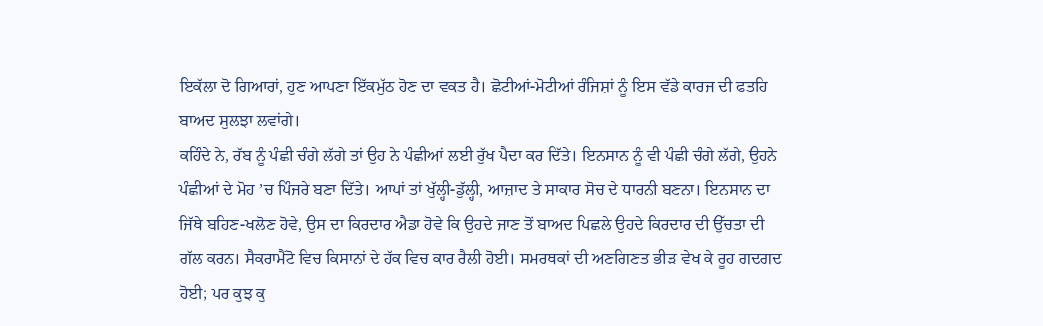ਇਕੱਲਾ ਦੋ ਗਿਆਰਾਂ, ਹੁਣ ਆਪਣਾ ਇੱਕਮੁੱਠ ਹੋਣ ਦਾ ਵਕਤ ਹੈ। ਛੋਟੀਆਂ-ਮੋਟੀਆਂ ਰੰਜਿਸ਼ਾਂ ਨੂੰ ਇਸ ਵੱਡੇ ਕਾਰਜ ਦੀ ਫਤਹਿ ਬਾਅਦ ਸੁਲਝਾ ਲਵਾਂਗੇ।
ਕਹਿੰਦੇ ਨੇ, ਰੱਬ ਨੂੰ ਪੰਛੀ ਚੰਗੇ ਲੱਗੇ ਤਾਂ ਉਹ ਨੇ ਪੰਛੀਆਂ ਲਈ ਰੁੱਖ ਪੈਦਾ ਕਰ ਦਿੱਤੇ। ਇਨਸਾਨ ਨੂੰ ਵੀ ਪੰਛੀ ਚੰਗੇ ਲੱਗੇ, ਉਹਨੇ ਪੰਛੀਆਂ ਦੇ ਮੋਹ ’ਚ ਪਿੰਜਰੇ ਬਣਾ ਦਿੱਤੇ। ਆਪਾਂ ਤਾਂ ਖੁੱਲ੍ਹੀ-ਡੁੱਲ੍ਹੀ, ਆਜ਼ਾਦ ਤੇ ਸਾਕਾਰ ਸੋਚ ਦੇ ਧਾਰਨੀ ਬਣਨਾ। ਇਨਸਾਨ ਦਾ ਜਿੱਥੇ ਬਹਿਣ-ਖਲੋਣ ਹੋਵੇ, ਉਸ ਦਾ ਕਿਰਦਾਰ ਐਡਾ ਹੋਵੇ ਕਿ ਉਹਦੇ ਜਾਣ ਤੋਂ ਬਾਅਦ ਪਿਛਲੇ ਉਹਦੇ ਕਿਰਦਾਰ ਦੀ ਉੱਚਤਾ ਦੀ ਗੱਲ ਕਰਨ। ਸੈਕਰਾਮੈਂਟੋ ਵਿਚ ਕਿਸਾਨਾਂ ਦੇ ਹੱਕ ਵਿਚ ਕਾਰ ਰੈਲੀ ਹੋਈ। ਸਮਰਥਕਾਂ ਦੀ ਅਣਗਿਣਤ ਭੀੜ ਵੇਖ ਕੇ ਰੂਹ ਗਦਗਦ ਹੋਈ; ਪਰ ਕੁਝ ਕੁ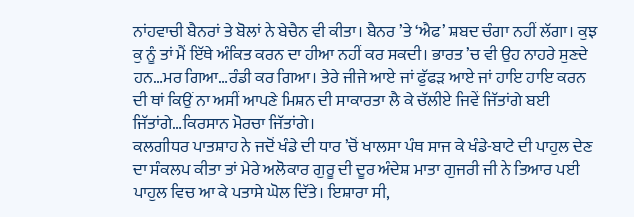ਨਾਂਹਵਾਚੀ ਬੈਨਰਾਂ ਤੇ ਬੋਲਾਂ ਨੇ ਬੇਚੈਨ ਵੀ ਕੀਤਾ। ਬੈਨਰ ’ਤੇ ‘ਐਫ’ ਸ਼ਬਦ ਚੰਗਾ ਨਹੀਂ ਲੱਗਾ। ਕੁਝ ਕੁ ਨੂੰ ਤਾਂ ਮੈਂ ਇੱਥੇ ਅੰਕਿਤ ਕਰਨ ਦਾ ਹੀਆ ਨਹੀਂ ਕਰ ਸਕਦੀ। ਭਾਰਤ ’ਚ ਵੀ ਉਹ ਨਾਹਰੇ ਸੁਣਦੇ ਹਨ…ਮਰ ਗਿਆ…ਰੰਡੀ ਕਰ ਗਿਆ। ਤੇਰੇ ਜੀਜੇ ਆਏ ਜਾਂ ਫੁੱਫੜ ਆਏ ਜਾਂ ਹਾਇ ਹਾਇ ਕਰਨ ਦੀ ਥਾਂ ਕਿਉਂ ਨਾ ਅਸੀਂ ਆਪਣੇ ਮਿਸ਼ਨ ਦੀ ਸਾਕਾਰਤਾ ਲੈ ਕੇ ਚੱਲੀਏ ਜਿਵੇਂ ਜਿੱਤਾਂਗੇ ਬਈ ਜਿੱਤਾਂਗੇ…ਕਿਰਸਾਨ ਮੋਰਚਾ ਜਿੱਤਾਂਗੇ।
ਕਲਗੀਧਰ ਪਾਤਸ਼ਾਹ ਨੇ ਜਦੋਂ ਖੰਡੇ ਦੀ ਧਾਰ ’ਚੋਂ ਖਾਲਸਾ ਪੰਥ ਸਾਜ ਕੇ ਖੰਡੇ-ਬਾਟੇ ਦੀ ਪਾਹੁਲ ਦੇਣ ਦਾ ਸੰਕਲਪ ਕੀਤਾ ਤਾਂ ਮੇਰੇ ਅਲੋਕਾਰ ਗੁਰੂ ਦੀ ਦੂਰ ਅੰਦੇਸ਼ ਮਾਤਾ ਗੁਜਰੀ ਜੀ ਨੇ ਤਿਆਰ ਪਈ ਪਾਹੁਲ ਵਿਚ ਆ ਕੇ ਪਤਾਸੇ ਘੋਲ ਦਿੱਤੇ। ਇਸ਼ਾਰਾ ਸੀ,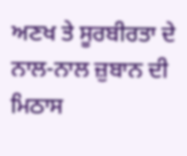ਅਣਖ ਤੇ ਸੂਰਬੀਰਤਾ ਦੇ ਨਾਲ-ਨਾਲ ਜ਼ੁਬਾਨ ਦੀ ਮਿਠਾਸ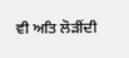ਵੀ ਅਤਿ ਲੋੜੀਂਦੀ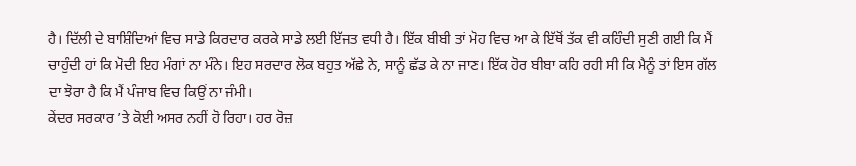ਹੈ। ਦਿੱਲੀ ਦੇ ਬਾਸ਼ਿੰਦਿਆਂ ਵਿਚ ਸਾਡੇ ਕਿਰਦਾਰ ਕਰਕੇ ਸਾਡੇ ਲਈ ਇੱਜਤ ਵਧੀ ਹੈ। ਇੱਕ ਬੀਬੀ ਤਾਂ ਮੋਹ ਵਿਚ ਆ ਕੇ ਇੱਥੋਂ ਤੱਕ ਵੀ ਕਹਿੰਦੀ ਸੁਣੀ ਗਈ ਕਿ ਮੈਂ ਚਾਹੁੰਦੀ ਹਾਂ ਕਿ ਮੋਦੀ ਇਹ ਮੰਗਾਂ ਨਾ ਮੰਨੇ। ਇਹ ਸਰਦਾਰ ਲੋਕ ਬਹੁਤ ਅੱਛੇ ਨੇ, ਸਾਨੂੰ ਛੱਡ ਕੇ ਨਾ ਜਾਣ। ਇੱਕ ਹੋਰ ਬੀਬਾ ਕਹਿ ਰਹੀ ਸੀ ਕਿ ਮੈਨੂੰ ਤਾਂ ਇਸ ਗੱਲ ਦਾ ਝੋਰਾ ਹੈ ਕਿ ਮੈਂ ਪੰਜਾਬ ਵਿਚ ਕਿਉਂ ਨਾ ਜੰਮੀ।
ਕੇਂਦਰ ਸਰਕਾਰ ’ਤੇ ਕੋਈ ਅਸਰ ਨਹੀਂ ਹੋ ਰਿਹਾ। ਹਰ ਰੋਜ਼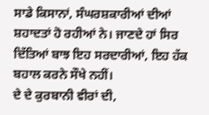ਸਾਡੇ ਕਿਸਾਨਾਂ, ਸੰਘਰਸ਼ਕਾਰੀਆਂ ਦੀਆਂ ਸ਼ਹਾਦਤਾਂ ਹੋ ਰਹੀਆਂ ਨੇ। ਜਾਣਦੇ ਹਾਂ ਸਿਰ ਦਿੱਤਿਆਂ ਬਾਝ ਇਹ ਸਰਦਾਰੀਆਂ, ਇਹ ਹੱਕ ਬਹਾਲ ਕਰਨੇ ਸੌਖੇ ਨਹੀਂ।
ਦੇ ਦੇ ਕੁਰਬਾਨੀ ਵੀਰਾਂ ਦੀ,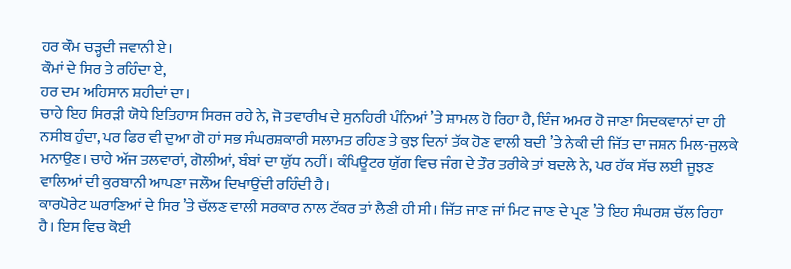ਹਰ ਕੌਮ ਚੜ੍ਹਦੀ ਜਵਾਨੀ ਏ।
ਕੌਮਾਂ ਦੇ ਸਿਰ ਤੇ ਰਹਿੰਦਾ ਏ,
ਹਰ ਦਮ ਅਹਿਸਾਨ ਸ਼ਹੀਦਾਂ ਦਾ।
ਚਾਹੇ ਇਹ ਸਿਰੜੀ ਯੋਧੇ ਇਤਿਹਾਸ ਸਿਰਜ ਰਹੇ ਨੇ, ਜੋ ਤਵਾਰੀਖ ਦੇ ਸੁਨਹਿਰੀ ਪੰਨਿਆਂ ’ਤੇ ਸ਼ਾਮਲ ਹੋ ਰਿਹਾ ਹੈ, ਇੰਜ ਅਮਰ ਹੋ ਜਾਣਾ ਸਿਦਕਵਾਨਾਂ ਦਾ ਹੀ ਨਸੀਬ ਹੁੰਦਾ, ਪਰ ਫਿਰ ਵੀ ਦੁਆ ਗੋ ਹਾਂ ਸਭ ਸੰਘਰਸ਼ਕਾਰੀ ਸਲਾਮਤ ਰਹਿਣ ਤੇ ਕੁਝ ਦਿਨਾਂ ਤੱਕ ਹੋਣ ਵਾਲੀ ਬਦੀ ’ਤੇ ਨੇਕੀ ਦੀ ਜਿੱਤ ਦਾ ਜਸ਼ਨ ਮਿਲ-ਜੁਲਕੇ ਮਨਾਉਣ। ਚਾਹੇ ਅੱਜ ਤਲਵਾਰਾਂ, ਗੋਲੀਆਂ, ਬੰਬਾਂ ਦਾ ਯੁੱਧ ਨਹੀਂ। ਕੰਪਿਊਟਰ ਯੁੱਗ ਵਿਚ ਜੰਗ ਦੇ ਤੌਰ ਤਰੀਕੇ ਤਾਂ ਬਦਲੇ ਨੇ, ਪਰ ਹੱਕ ਸੱਚ ਲਈ ਜੂਝਣ ਵਾਲਿਆਂ ਦੀ ਕੁਰਬਾਨੀ ਆਪਣਾ ਜਲੌਅ ਦਿਖਾਉਂਦੀ ਰਹਿੰਦੀ ਹੈ।
ਕਾਰਪੋਰੇਟ ਘਰਾਣਿਆਂ ਦੇ ਸਿਰ ’ਤੇ ਚੱਲਣ ਵਾਲੀ ਸਰਕਾਰ ਨਾਲ ਟੱਕਰ ਤਾਂ ਲੈਣੀ ਹੀ ਸੀ। ਜਿੱਤ ਜਾਣ ਜਾਂ ਮਿਟ ਜਾਣ ਦੇ ਪ੍ਰਣ ’ਤੇ ਇਹ ਸੰਘਰਸ਼ ਚੱਲ ਰਿਹਾ ਹੈ। ਇਸ ਵਿਚ ਕੋਈ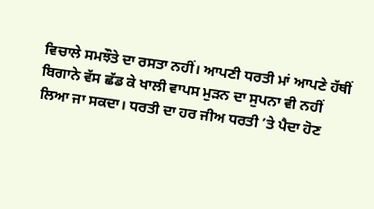ਵਿਚਾਲੇ ਸਮਝੌਤੇ ਦਾ ਰਸਤਾ ਨਹੀਂ। ਆਪਣੀ ਧਰਤੀ ਮਾਂ ਆਪਣੇ ਹੱਥੀਂ ਬਿਗਾਨੇ ਵੱਸ ਛੱਡ ਕੇ ਖਾਲੀ ਵਾਪਸ ਮੁੜਨ ਦਾ ਸੁਪਨਾ ਵੀ ਨਹੀਂ ਲਿਆ ਜਾ ਸਕਦਾ। ਧਰਤੀ ਦਾ ਹਰ ਜੀਅ ਧਰਤੀ ’ਤੇ ਪੈਦਾ ਹੋਣ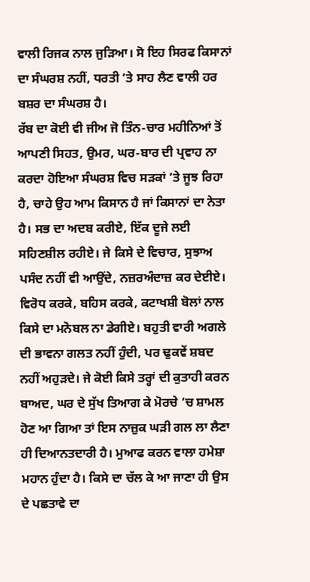ਵਾਲੀ ਰਿਜਕ ਨਾਲ ਜੁੜਿਆ। ਸੋ ਇਹ ਸਿਰਫ ਕਿਸਾਨਾਂ ਦਾ ਸੰਘਰਸ਼ ਨਹੀਂ, ਧਰਤੀ ’ਤੇ ਸਾਹ ਲੈਣ ਵਾਲੀ ਹਰ ਬਸ਼ਰ ਦਾ ਸੰਘਰਸ਼ ਹੈ।
ਰੱਬ ਦਾ ਕੋਈ ਵੀ ਜੀਅ ਜੋ ਤਿੰਨ-ਚਾਰ ਮਹੀਨਿਆਂ ਤੋਂ ਆਪਣੀ ਸਿਹਤ, ਉਮਰ, ਘਰ-ਬਾਰ ਦੀ ਪ੍ਰਵਾਹ ਨਾ ਕਰਦਾ ਹੋਇਆ ਸੰਘਰਸ਼ ਵਿਚ ਸੜਕਾਂ ’ਤੇ ਜੂਝ ਰਿਹਾ ਹੈ, ਚਾਹੇ ਉਹ ਆਮ ਕਿਸਾਨ ਹੈ ਜਾਂ ਕਿਸਾਨਾਂ ਦਾ ਨੇਤਾ ਹੈ। ਸਭ ਦਾ ਅਦਬ ਕਰੀਏ, ਇੱਕ ਦੂਜੇ ਲਈ ਸਹਿਣਸ਼ੀਲ ਰਹੀਏ। ਜੇ ਕਿਸੇ ਦੇ ਵਿਚਾਰ, ਸੁਝਾਅ ਪਸੰਦ ਨਹੀਂ ਵੀ ਆਉਂਦੇ, ਨਜ਼ਰਅੰਦਾਜ਼ ਕਰ ਦੇਈਏ। ਵਿਰੋਧ ਕਰਕੇ, ਬਹਿਸ ਕਰਕੇ, ਕਟਾਖਸ਼ੀ ਬੋਲਾਂ ਨਾਲ ਕਿਸੇ ਦਾ ਮਨੋਬਲ ਨਾ ਡੇਗੀਏ। ਬਹੁਤੀ ਵਾਰੀ ਅਗਲੇ ਦੀ ਭਾਵਨਾ ਗਲਤ ਨਹੀਂ ਹੁੰਦੀ, ਪਰ ਢੁਕਵੇਂ ਸ਼ਬਦ ਨਹੀਂ ਅਹੁੜਦੇ। ਜੇ ਕੋਈ ਕਿਸੇ ਤਰ੍ਹਾਂ ਦੀ ਕੁਤਾਹੀ ਕਰਨ ਬਾਅਦ, ਘਰ ਦੇ ਸੁੱਖ ਤਿਆਗ ਕੇ ਮੋਰਚੇ ’ਚ ਸ਼ਾਮਲ ਹੋਣ ਆ ਗਿਆ ਤਾਂ ਇਸ ਨਾਜ਼ੁਕ ਘੜੀ ਗਲ ਲਾ ਲੈਣਾ ਹੀ ਦਿਆਨਤਦਾਰੀ ਹੈ। ਮੁਆਫ ਕਰਨ ਵਾਲਾ ਹਮੇਸ਼ਾ ਮਹਾਨ ਹੁੰਦਾ ਹੈ। ਕਿਸੇ ਦਾ ਚੱਲ ਕੇ ਆ ਜਾਣਾ ਹੀ ਉਸ ਦੇ ਪਛਤਾਵੇ ਦਾ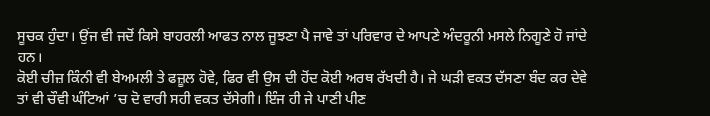ਸੂਚਕ ਹੁੰਦਾ। ਉਂਜ ਵੀ ਜਦੋਂ ਕਿਸੇ ਬਾਹਰਲੀ ਆਫਤ ਨਾਲ ਜੂਝਣਾ ਪੈ ਜਾਵੇ ਤਾਂ ਪਰਿਵਾਰ ਦੇ ਆਪਣੇ ਅੰਦਰੂਨੀ ਮਸਲੇ ਨਿਗੂਣੇ ਹੋ ਜਾਂਦੇ ਹਨ।
ਕੋਈ ਚੀਜ਼ ਕਿੰਨੀ ਵੀ ਬੇਅਮਲੀ ਤੇ ਫਜ਼ੂਲ ਹੋਵੇ, ਫਿਰ ਵੀ ਉਸ ਦੀ ਹੋਂਦ ਕੋਈ ਅਰਥ ਰੱਖਦੀ ਹੈ। ਜੇ ਘੜੀ ਵਕਤ ਦੱਸਣਾ ਬੰਦ ਕਰ ਦੇਵੇ ਤਾਂ ਵੀ ਚੌਵੀ ਘੰਟਿਆਂ ’ਚ ਦੋ ਵਾਰੀ ਸਹੀ ਵਕਤ ਦੱਸੇਗੀ। ਇੰਜ ਹੀ ਜੇ ਪਾਣੀ ਪੀਣ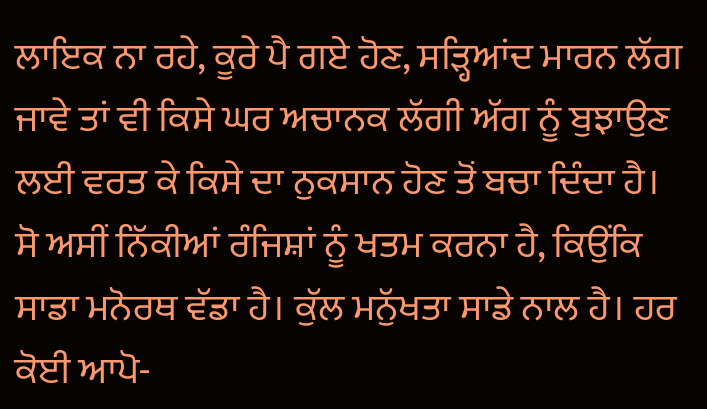ਲਾਇਕ ਨਾ ਰਹੇ, ਕੂਰੇ ਪੈ ਗਏ ਹੋਣ, ਸੜ੍ਹਿਆਂਦ ਮਾਰਨ ਲੱਗ ਜਾਵੇ ਤਾਂ ਵੀ ਕਿਸੇ ਘਰ ਅਚਾਨਕ ਲੱਗੀ ਅੱਗ ਨੂੰ ਬੁਝਾਉਣ ਲਈ ਵਰਤ ਕੇ ਕਿਸੇ ਦਾ ਨੁਕਸਾਨ ਹੋਣ ਤੋਂ ਬਚਾ ਦਿੰਦਾ ਹੈ। ਸੋ ਅਸੀਂ ਨਿੱਕੀਆਂ ਰੰਜਿਸ਼ਾਂ ਨੂੰ ਖਤਮ ਕਰਨਾ ਹੈ, ਕਿਉਂਕਿ ਸਾਡਾ ਮਨੋਰਥ ਵੱਡਾ ਹੈ। ਕੁੱਲ ਮਨੁੱਖਤਾ ਸਾਡੇ ਨਾਲ ਹੈ। ਹਰ ਕੋਈ ਆਪੋ-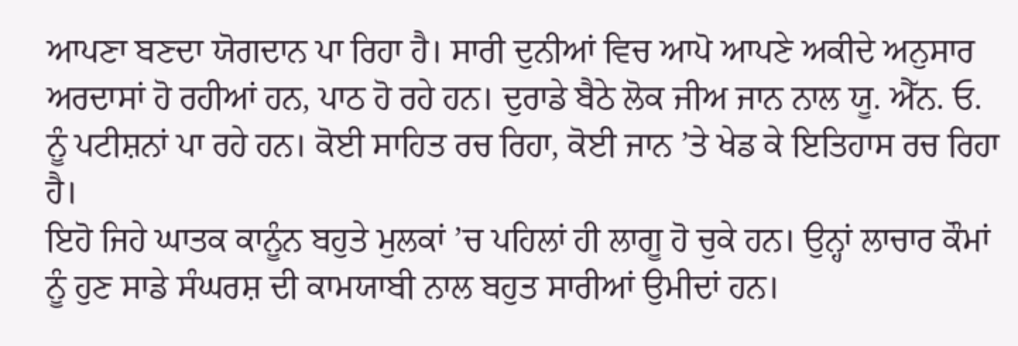ਆਪਣਾ ਬਣਦਾ ਯੋਗਦਾਨ ਪਾ ਰਿਹਾ ਹੈ। ਸਾਰੀ ਦੁਨੀਆਂ ਵਿਚ ਆਪੋ ਆਪਣੇ ਅਕੀਦੇ ਅਨੁਸਾਰ ਅਰਦਾਸਾਂ ਹੋ ਰਹੀਆਂ ਹਨ, ਪਾਠ ਹੋ ਰਹੇ ਹਨ। ਦੁਰਾਡੇ ਬੈਠੇ ਲੋਕ ਜੀਅ ਜਾਨ ਨਾਲ ਯੂ. ਐੱਨ. ਓ. ਨੂੰ ਪਟੀਸ਼ਨਾਂ ਪਾ ਰਹੇ ਹਨ। ਕੋਈ ਸਾਹਿਤ ਰਚ ਰਿਹਾ, ਕੋਈ ਜਾਨ ’ਤੇ ਖੇਡ ਕੇ ਇਤਿਹਾਸ ਰਚ ਰਿਹਾ ਹੈ।
ਇਹੋ ਜਿਹੇ ਘਾਤਕ ਕਾਨੂੰਨ ਬਹੁਤੇ ਮੁਲਕਾਂ ’ਚ ਪਹਿਲਾਂ ਹੀ ਲਾਗੂ ਹੋ ਚੁਕੇ ਹਨ। ਉਨ੍ਹਾਂ ਲਾਚਾਰ ਕੌਮਾਂ ਨੂੰ ਹੁਣ ਸਾਡੇ ਸੰਘਰਸ਼ ਦੀ ਕਾਮਯਾਬੀ ਨਾਲ ਬਹੁਤ ਸਾਰੀਆਂ ਉਮੀਦਾਂ ਹਨ।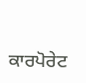ਕਾਰਪੋਰੇਟ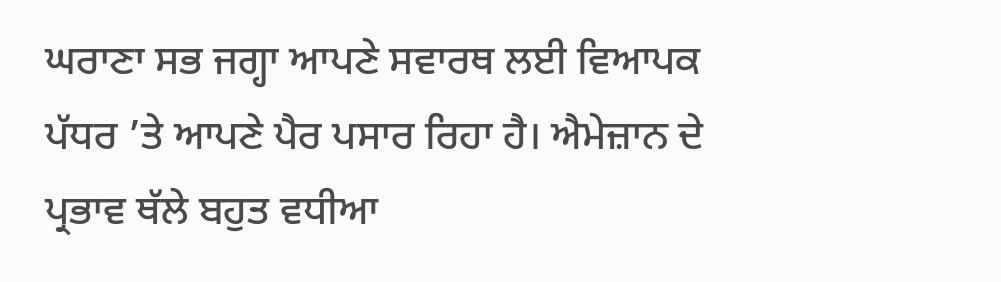ਘਰਾਣਾ ਸਭ ਜਗ੍ਹਾ ਆਪਣੇ ਸਵਾਰਥ ਲਈ ਵਿਆਪਕ ਪੱਧਰ ’ਤੇ ਆਪਣੇ ਪੈਰ ਪਸਾਰ ਰਿਹਾ ਹੈ। ਐਮੇਜ਼ਾਨ ਦੇ ਪ੍ਰਭਾਵ ਥੱਲੇ ਬਹੁਤ ਵਧੀਆ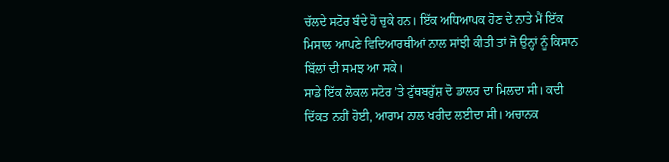ਚੱਲਦੇ ਸਟੋਰ ਬੰਦੇ ਹੋ ਚੁਕੇ ਹਨ। ਇੱਕ ਅਧਿਆਪਕ ਹੋਣ ਦੇ ਨਾਤੇ ਮੈਂ ਇੱਕ ਮਿਸਾਲ ਆਪਣੇ ਵਿਦਿਆਰਥੀਆਂ ਨਾਲ ਸਾਂਝੀ ਕੀਤੀ ਤਾਂ ਜੋ ਉਨ੍ਹਾਂ ਨੂੰ ਕਿਸਾਨ ਬਿੱਲਾਂ ਦੀ ਸਮਝ ਆ ਸਕੇ।
ਸਾਡੇ ਇੱਕ ਲੋਕਲ ਸਟੋਰ ’ਤੇ ਟੁੱਥਬਰੁੱਸ਼ ਦੋ ਡਾਲਰ ਦਾ ਮਿਲਦਾ ਸੀ। ਕਦੀ ਦਿੱਕਤ ਨਹੀਂ ਹੋਈ, ਆਰਾਮ ਨਾਲ ਖਰੀਦ ਲਈਦਾ ਸੀ। ਅਚਾਨਕ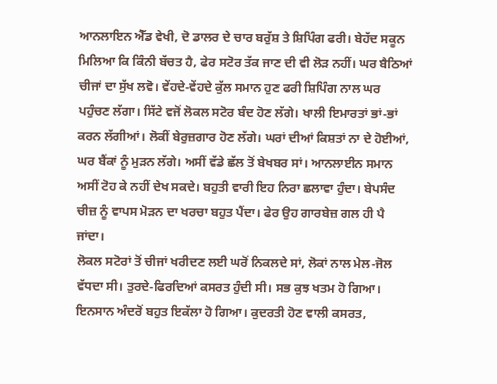ਆਨਲਾਇਨ ਐੱਡ ਵੇਖੀ, ਦੋ ਡਾਲਰ ਦੇ ਚਾਰ ਬਰੁੱਸ਼ ਤੇ ਸ਼ਿਪਿੰਗ ਫਰੀ। ਬੇਹੱਦ ਸਕੂਨ ਮਿਲਿਆ ਕਿ ਕਿੰਨੀ ਬੱਚਤ ਹੈ, ਫੇਰ ਸਟੋਰ ਤੱਕ ਜਾਣ ਦੀ ਵੀ ਲੋੜ ਨਹੀਂ। ਘਰ ਬੈਠਿਆਂ ਚੀਜਾਂ ਦਾ ਸੁੱਖ ਲਵੋ। ਵੇਂਹਦੇ-ਵੇਂਹਦੇ ਕੁੱਲ ਸਮਾਨ ਹੁਣ ਫਰੀ ਸ਼ਿਪਿੰਗ ਨਾਲ ਘਰ ਪਹੁੰਚਣ ਲੱਗਾ। ਸਿੱਟੇ ਵਜੋਂ ਲੋਕਲ ਸਟੋਰ ਬੰਦ ਹੋਣ ਲੱਗੇ। ਖਾਲੀ ਇਮਾਰਤਾਂ ਭਾਂ-ਭਾਂ ਕਰਨ ਲੱਗੀਆਂ। ਲੋਕੀਂ ਬੇਰੁਜ਼ਗਾਰ ਹੋਣ ਲੱਗੇ। ਘਰਾਂ ਦੀਆਂ ਕਿਸ਼ਤਾਂ ਨਾ ਦੇ ਹੋਈਆਂ, ਘਰ ਬੈਂਕਾਂ ਨੂੰ ਮੁੜਨ ਲੱਗੇ। ਅਸੀਂ ਵੱਡੇ ਛੱਲ ਤੋਂ ਬੇਖਬਰ ਸਾਂ। ਆਨਲਾਈਨ ਸਮਾਨ ਅਸੀਂ ਟੋਹ ਕੇ ਨਹੀਂ ਦੇਖ ਸਕਦੇ। ਬਹੁਤੀ ਵਾਰੀ ਇਹ ਨਿਰਾ ਛਲਾਵਾ ਹੁੰਦਾ। ਬੇਪਸੰਦ ਚੀਜ਼ ਨੂੰ ਵਾਪਸ ਮੋੜਨ ਦਾ ਖਰਚਾ ਬਹੁਤ ਪੈਂਦਾ। ਫੇਰ ਉਹ ਗਾਰਬੇਜ਼ ਗਲ ਹੀ ਪੈ ਜਾਂਦਾ।
ਲੋਕਲ ਸਟੋਰਾਂ ਤੋਂ ਚੀਜਾਂ ਖਰੀਦਣ ਲਈ ਘਰੋਂ ਨਿਕਲਦੇ ਸਾਂ, ਲੋਕਾਂ ਨਾਲ ਮੇਲ-ਜੋਲ ਵੱਧਦਾ ਸੀ। ਤੁਰਦੇ-ਫਿਰਦਿਆਂ ਕਸਰਤ ਹੁੰਦੀ ਸੀ। ਸਭ ਕੁਝ ਖਤਮ ਹੋ ਗਿਆ। ਇਨਸਾਨ ਅੰਦਰੋਂ ਬਹੁਤ ਇਕੱਲਾ ਹੋ ਗਿਆ। ਕੁਦਰਤੀ ਹੋਣ ਵਾਲੀ ਕਸਰਤ,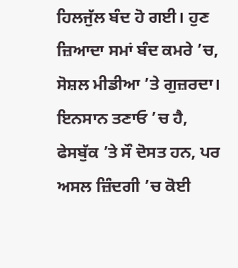ਹਿਲਜੁੱਲ ਬੰਦ ਹੋ ਗਈ। ਹੁਣ ਜ਼ਿਆਦਾ ਸਮਾਂ ਬੰਦ ਕਮਰੇ ’ਚ, ਸੋਸ਼ਲ ਮੀਡੀਆ ’ਤੇ ਗੁਜ਼ਰਦਾ। ਇਨਸਾਨ ਤਣਾਓ ’ਚ ਹੈ, ਫੇਸਬੁੱਕ ’ਤੇ ਸੌ ਦੋਸਤ ਹਨ, ਪਰ ਅਸਲ ਜ਼ਿੰਦਗੀ ’ਚ ਕੋਈ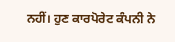ਨਹੀਂ। ਹੁਣ ਕਾਰਪੋਰੇਟ ਕੰਪਨੀ ਨੇ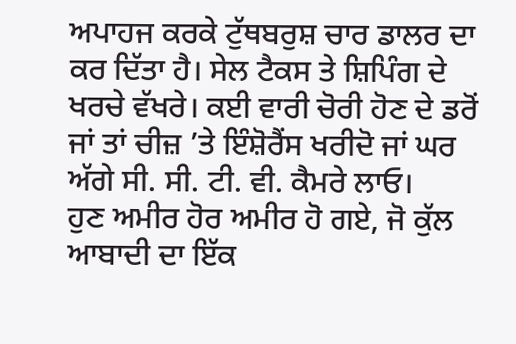ਅਪਾਹਜ ਕਰਕੇ ਟੁੱਥਬਰੁਸ਼ ਚਾਰ ਡਾਲਰ ਦਾ ਕਰ ਦਿੱਤਾ ਹੈ। ਸੇਲ ਟੈਕਸ ਤੇ ਸ਼ਿਪਿੰਗ ਦੇ ਖਰਚੇ ਵੱਖਰੇ। ਕਈ ਵਾਰੀ ਚੋਰੀ ਹੋਣ ਦੇ ਡਰੋਂ ਜਾਂ ਤਾਂ ਚੀਜ਼ ’ਤੇ ਇੰਸ਼ੋਰੈਂਸ ਖਰੀਦੋ ਜਾਂ ਘਰ ਅੱਗੇ ਸੀ. ਸੀ. ਟੀ. ਵੀ. ਕੈਮਰੇ ਲਾਓ।
ਹੁਣ ਅਮੀਰ ਹੋਰ ਅਮੀਰ ਹੋ ਗਏ, ਜੋ ਕੁੱਲ ਆਬਾਦੀ ਦਾ ਇੱਕ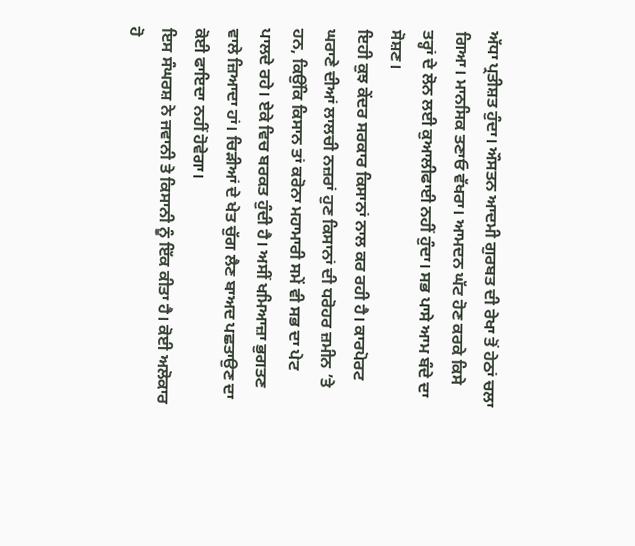ਅੱਧਾ ਪ੍ਰਤੀਸ਼ਤ ਹੁੰਦਾ। ਔਸਤਨ ਆਦਮੀ ਗੁਰਬਤ ਦੀ ਰੇਖਾ ਤੋਂ ਹੇਠਾਂ ਚਲਾ ਗਿਆ। ਮਾਨਸਿਕ ਤਣਾਓ ਵੱਖਰਾ। ਆਮਦਨ ਘੱਟ ਹੋਣ ਕਰਕੇ ਕਿਸੇ ਤਰ੍ਹਾਂ ਦੇ ਲੋਨ ਲਈ ਕੁਆਲੀਫਾਈ ਨਹੀਂ ਹੁੰਦਾ। ਸਭ ਪਾਸੇ ਆਮ ਬੰਦੇ ਦਾ ਸੋਸ਼ਣ।
ਇਹੀ ਕੁਝ ਕੇਂਦਰ ਸਰਕਾਰ ਕਿਸਾਨਾਂ ਨਾਲ ਕਰ ਰਹੀ ਹੈ। ਕਾਰਪੋਰਟ ਘਰਾਣੇ ਦੀਆਂ ਲਾਲਚੀ ਨਜ਼ਰਾਂ ਹੁਣ ਕਿਸਾਨਾਂ ਦੀ ਧਰੋਹਰ ਜ਼ਮੀਨ ’ਤੇ ਹਨ, ਕਿਉਂਕਿ ਕਿਸਾਨ ਤਾਂ ਕਰੋਨਾ ਮਹਾਮਾਰੀ ਸਮੇਂ ਵੀ ਸਭ ਦਾ ਪੇਟ ਪਾਲਦੇ ਰਹੇ। ਏਕੇ ਵਿਚ ਬਰਕਤ ਹੁੰਦੀ ਹੈ। ਅਸੀਂ ਖਮਿਆਜ਼ਾ ਭੁਗਤਣ ਵਾਲੇ ਜ਼ਿਆਦਾ ਹਾਂ। ਚਿੜੀਆਂ ਦੇ ਖੇਤ ਚੁੱਗ ਲੈਣ ਬਾਅਦ ਪਛਤਾਉਣ ਦਾ ਕੋਈ ਫਾਇਦਾ ਨਹੀਂ ਹੋਵੇਗਾ।
ਇਸ ਸੰਘਰਸ਼ ਨੇ ਜਵਾਨੀ ਤੇ ਕਿਸਾਨੀ ਨੂੰ ਇੱਕ ਕੀਤਾ ਹੈ। ਕੋਈ ਅਲੋਕਾਰ ਹੋ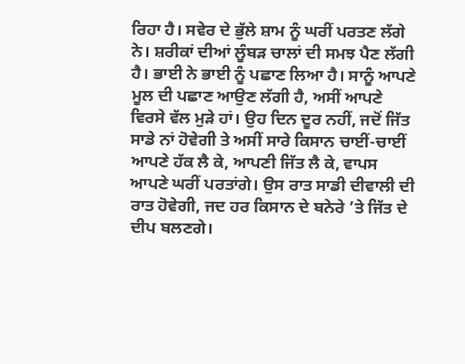ਰਿਹਾ ਹੈ। ਸਵੇਰ ਦੇ ਭੁੱਲੇ ਸ਼ਾਮ ਨੂੰ ਘਰੀਂ ਪਰਤਣ ਲੱਗੇ ਨੇ। ਸ਼ਰੀਕਾਂ ਦੀਆਂ ਲੂੰਬੜ ਚਾਲਾਂ ਦੀ ਸਮਝ ਪੈਣ ਲੱਗੀ ਹੈ। ਭਾਈ ਨੇ ਭਾਈ ਨੂੰ ਪਛਾਣ ਲਿਆ ਹੈ। ਸਾਨੂੰ ਆਪਣੇ ਮੂਲ ਦੀ ਪਛਾਣ ਆਉਣ ਲੱਗੀ ਹੈ, ਅਸੀਂ ਆਪਣੇ ਵਿਰਸੇ ਵੱਲ ਮੁੜੇ ਹਾਂ। ਉਹ ਦਿਨ ਦੂਰ ਨਹੀਂ, ਜਦੋਂ ਜਿੱਤ ਸਾਡੇ ਨਾਂ ਹੋਵੇਗੀ ਤੇ ਅਸੀਂ ਸਾਰੇ ਕਿਸਾਨ ਚਾਈਂ-ਚਾਈਂ ਆਪਣੇ ਹੱਕ ਲੈ ਕੇ, ਆਪਣੀ ਜਿੱਤ ਲੈ ਕੇ, ਵਾਪਸ ਆਪਣੇ ਘਰੀਂ ਪਰਤਾਂਗੇ। ਉਸ ਰਾਤ ਸਾਡੀ ਦੀਵਾਲੀ ਦੀ ਰਾਤ ਹੋਵੇਗੀ, ਜਦ ਹਰ ਕਿਸਾਨ ਦੇ ਬਨੇਰੇ ’ਤੇ ਜਿੱਤ ਦੇ ਦੀਪ ਬਲਣਗੇ।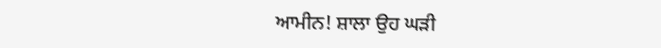ਆਮੀਨ! ਸ਼ਾਲਾ ਉਹ ਘੜੀ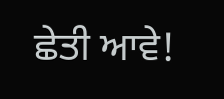ਛੇਤੀ ਆਵੇ!